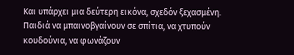Και υπάρχει μια δεύτερη εικόνα, σχεδόν ξεχασμένη. Παιδιά να μπαινοβγαίνουν σε σπίτια, να χτυπούν κουδούνια, να φωνάζουν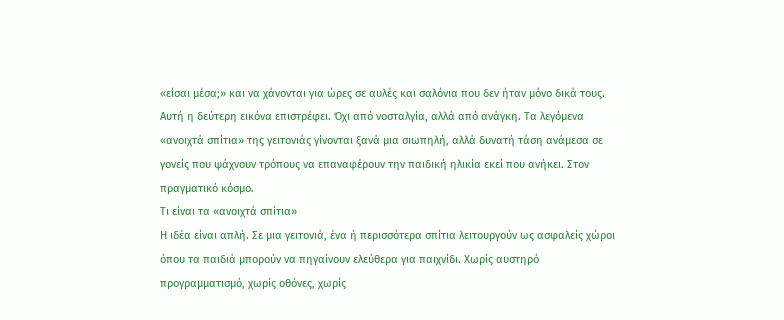«είσαι μέσα;» και να χάνονται για ώρες σε αυλές και σαλόνια που δεν ήταν μόνο δικά τους.
Αυτή η δεύτερη εικόνα επιστρέφει. Όχι από νοσταλγία, αλλά από ανάγκη. Τα λεγόμενα «ανοιχτά σπίτια» της γειτονιάς γίνονται ξανά μια σιωπηλή, αλλά δυνατή τάση ανάμεσα σε γονείς που ψάχνουν τρόπους να επαναφέρουν την παιδική ηλικία εκεί που ανήκει. Στον πραγματικό κόσμο.
Τι είναι τα «ανοιχτά σπίτια»
Η ιδέα είναι απλή. Σε μια γειτονιά, ένα ή περισσότερα σπίτια λειτουργούν ως ασφαλείς χώροι όπου τα παιδιά μπορούν να πηγαίνουν ελεύθερα για παιχνίδι. Χωρίς αυστηρό προγραμματισμό, χωρίς οθόνες, χωρίς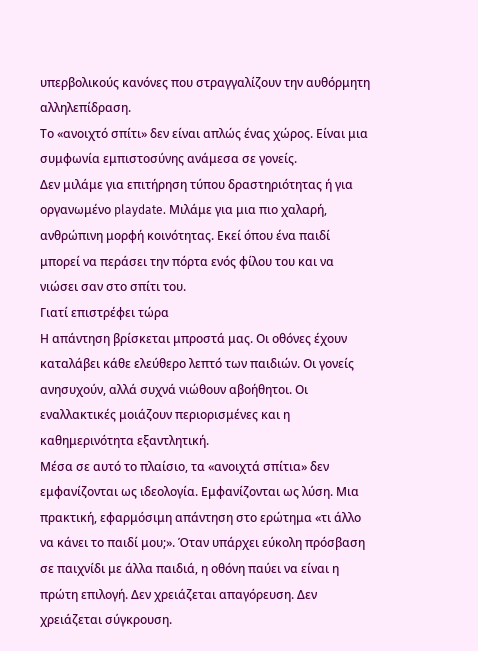υπερβολικούς κανόνες που στραγγαλίζουν την αυθόρμητη αλληλεπίδραση.
Το «ανοιχτό σπίτι» δεν είναι απλώς ένας χώρος. Είναι μια συμφωνία εμπιστοσύνης ανάμεσα σε γονείς.
Δεν μιλάμε για επιτήρηση τύπου δραστηριότητας ή για οργανωμένο playdate. Μιλάμε για μια πιο χαλαρή, ανθρώπινη μορφή κοινότητας. Εκεί όπου ένα παιδί μπορεί να περάσει την πόρτα ενός φίλου του και να νιώσει σαν στο σπίτι του.
Γιατί επιστρέφει τώρα
Η απάντηση βρίσκεται μπροστά μας. Οι οθόνες έχουν καταλάβει κάθε ελεύθερο λεπτό των παιδιών. Οι γονείς ανησυχούν, αλλά συχνά νιώθουν αβοήθητοι. Οι εναλλακτικές μοιάζουν περιορισμένες και η καθημερινότητα εξαντλητική.
Μέσα σε αυτό το πλαίσιο, τα «ανοιχτά σπίτια» δεν εμφανίζονται ως ιδεολογία. Εμφανίζονται ως λύση. Μια πρακτική, εφαρμόσιμη απάντηση στο ερώτημα «τι άλλο να κάνει το παιδί μου;». Όταν υπάρχει εύκολη πρόσβαση σε παιχνίδι με άλλα παιδιά, η οθόνη παύει να είναι η πρώτη επιλογή. Δεν χρειάζεται απαγόρευση. Δεν χρειάζεται σύγκρουση.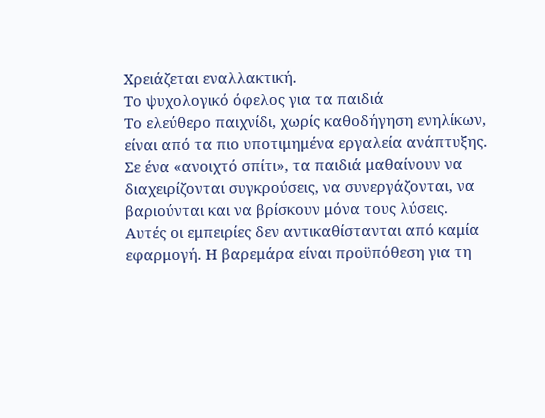Χρειάζεται εναλλακτική.
Το ψυχολογικό όφελος για τα παιδιά
Το ελεύθερο παιχνίδι, χωρίς καθοδήγηση ενηλίκων, είναι από τα πιο υποτιμημένα εργαλεία ανάπτυξης. Σε ένα «ανοιχτό σπίτι», τα παιδιά μαθαίνουν να διαχειρίζονται συγκρούσεις, να συνεργάζονται, να βαριούνται και να βρίσκουν μόνα τους λύσεις.
Αυτές οι εμπειρίες δεν αντικαθίστανται από καμία εφαρμογή. Η βαρεμάρα είναι προϋπόθεση για τη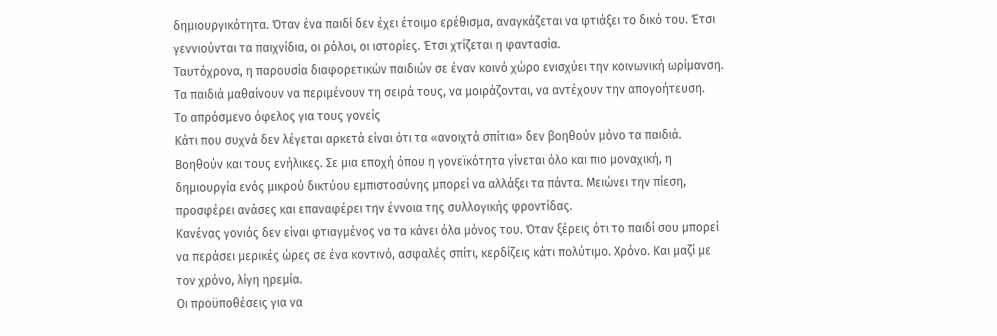δημιουργικότητα. Όταν ένα παιδί δεν έχει έτοιμο ερέθισμα, αναγκάζεται να φτιάξει το δικό του. Έτσι γεννιούνται τα παιχνίδια, οι ρόλοι, οι ιστορίες. Έτσι χτίζεται η φαντασία.
Ταυτόχρονα, η παρουσία διαφορετικών παιδιών σε έναν κοινό χώρο ενισχύει την κοινωνική ωρίμανση. Τα παιδιά μαθαίνουν να περιμένουν τη σειρά τους, να μοιράζονται, να αντέχουν την απογοήτευση.
Το απρόσμενο όφελος για τους γονείς
Κάτι που συχνά δεν λέγεται αρκετά είναι ότι τα «ανοιχτά σπίτια» δεν βοηθούν μόνο τα παιδιά. Βοηθούν και τους ενήλικες. Σε μια εποχή όπου η γονεϊκότητα γίνεται όλο και πιο μοναχική, η δημιουργία ενός μικρού δικτύου εμπιστοσύνης μπορεί να αλλάξει τα πάντα. Μειώνει την πίεση, προσφέρει ανάσες και επαναφέρει την έννοια της συλλογικής φροντίδας.
Κανένας γονιός δεν είναι φτιαγμένος να τα κάνει όλα μόνος του. Όταν ξέρεις ότι το παιδί σου μπορεί να περάσει μερικές ώρες σε ένα κοντινό, ασφαλές σπίτι, κερδίζεις κάτι πολύτιμο. Χρόνο. Και μαζί με τον χρόνο, λίγη ηρεμία.
Οι προϋποθέσεις για να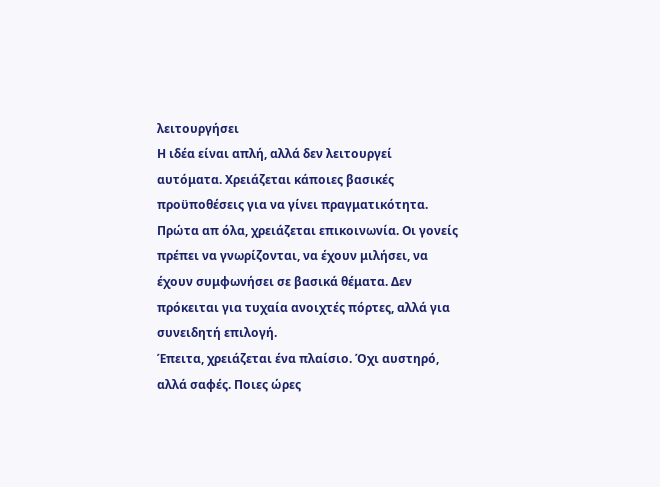λειτουργήσει
Η ιδέα είναι απλή, αλλά δεν λειτουργεί αυτόματα. Χρειάζεται κάποιες βασικές προϋποθέσεις για να γίνει πραγματικότητα. Πρώτα απ όλα, χρειάζεται επικοινωνία. Οι γονείς πρέπει να γνωρίζονται, να έχουν μιλήσει, να έχουν συμφωνήσει σε βασικά θέματα. Δεν πρόκειται για τυχαία ανοιχτές πόρτες, αλλά για συνειδητή επιλογή.
Έπειτα, χρειάζεται ένα πλαίσιο. Όχι αυστηρό, αλλά σαφές. Ποιες ώρες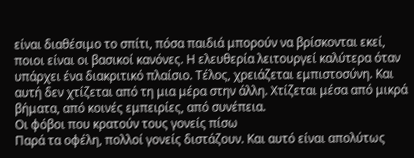είναι διαθέσιμο το σπίτι, πόσα παιδιά μπορούν να βρίσκονται εκεί, ποιοι είναι οι βασικοί κανόνες. Η ελευθερία λειτουργεί καλύτερα όταν υπάρχει ένα διακριτικό πλαίσιο. Τέλος, χρειάζεται εμπιστοσύνη. Και αυτή δεν χτίζεται από τη μια μέρα στην άλλη. Χτίζεται μέσα από μικρά βήματα, από κοινές εμπειρίες, από συνέπεια.
Οι φόβοι που κρατούν τους γονείς πίσω
Παρά τα οφέλη, πολλοί γονείς διστάζουν. Και αυτό είναι απολύτως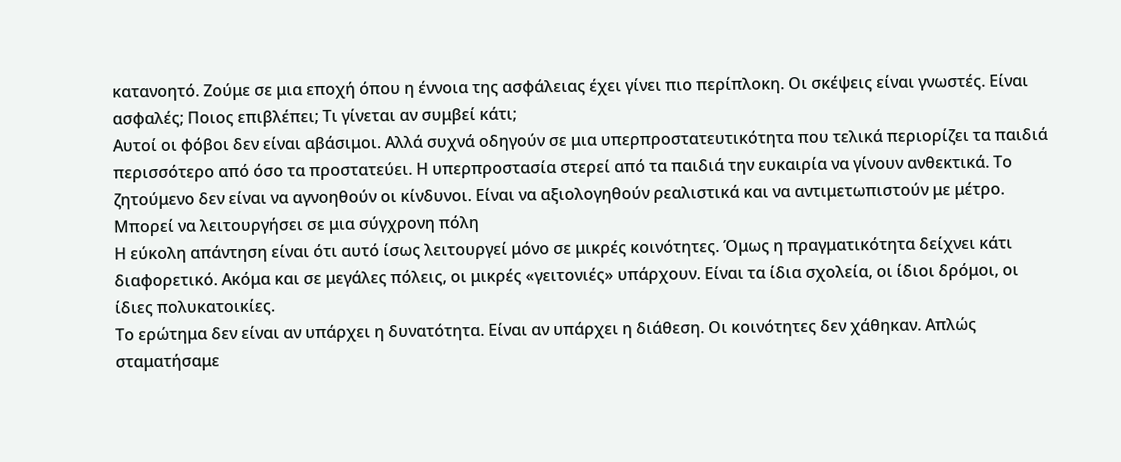κατανοητό. Ζούμε σε μια εποχή όπου η έννοια της ασφάλειας έχει γίνει πιο περίπλοκη. Οι σκέψεις είναι γνωστές. Είναι ασφαλές; Ποιος επιβλέπει; Τι γίνεται αν συμβεί κάτι;
Αυτοί οι φόβοι δεν είναι αβάσιμοι. Αλλά συχνά οδηγούν σε μια υπερπροστατευτικότητα που τελικά περιορίζει τα παιδιά περισσότερο από όσο τα προστατεύει. Η υπερπροστασία στερεί από τα παιδιά την ευκαιρία να γίνουν ανθεκτικά. Το ζητούμενο δεν είναι να αγνοηθούν οι κίνδυνοι. Είναι να αξιολογηθούν ρεαλιστικά και να αντιμετωπιστούν με μέτρο.
Μπορεί να λειτουργήσει σε μια σύγχρονη πόλη
Η εύκολη απάντηση είναι ότι αυτό ίσως λειτουργεί μόνο σε μικρές κοινότητες. Όμως η πραγματικότητα δείχνει κάτι διαφορετικό. Ακόμα και σε μεγάλες πόλεις, οι μικρές «γειτονιές» υπάρχουν. Είναι τα ίδια σχολεία, οι ίδιοι δρόμοι, οι ίδιες πολυκατοικίες.
Το ερώτημα δεν είναι αν υπάρχει η δυνατότητα. Είναι αν υπάρχει η διάθεση. Οι κοινότητες δεν χάθηκαν. Απλώς σταματήσαμε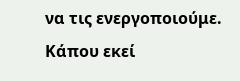να τις ενεργοποιούμε. Κάπου εκεί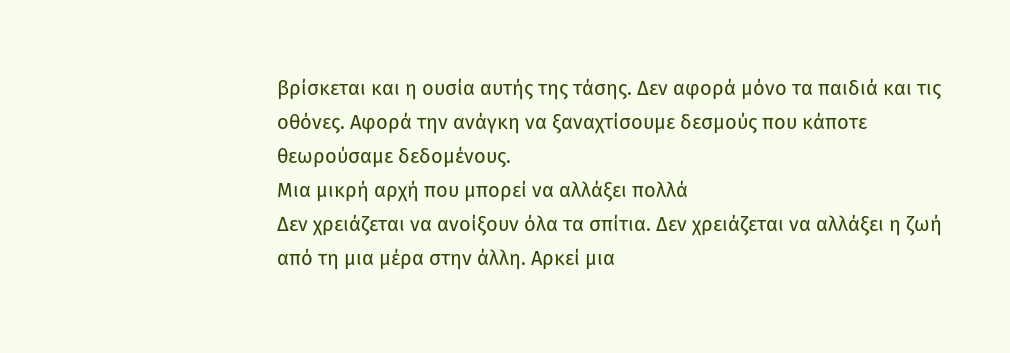βρίσκεται και η ουσία αυτής της τάσης. Δεν αφορά μόνο τα παιδιά και τις οθόνες. Αφορά την ανάγκη να ξαναχτίσουμε δεσμούς που κάποτε θεωρούσαμε δεδομένους.
Μια μικρή αρχή που μπορεί να αλλάξει πολλά
Δεν χρειάζεται να ανοίξουν όλα τα σπίτια. Δεν χρειάζεται να αλλάξει η ζωή από τη μια μέρα στην άλλη. Αρκεί μια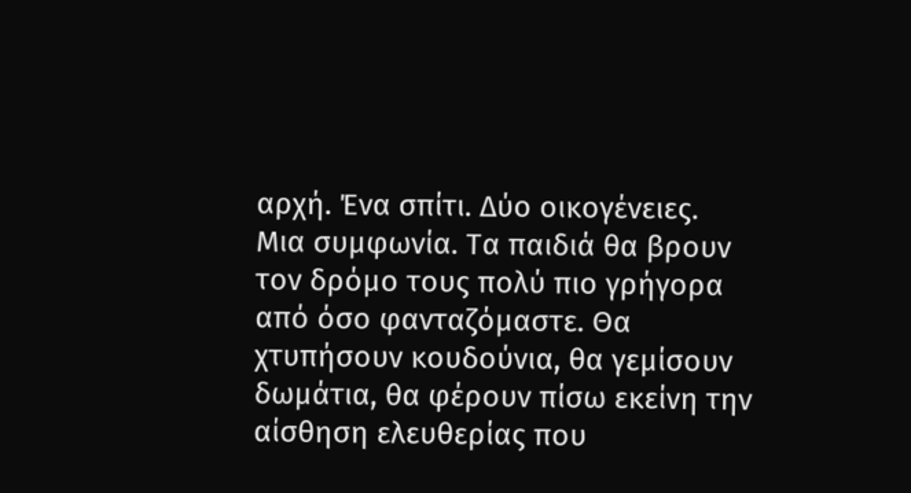αρχή. Ένα σπίτι. Δύο οικογένειες. Μια συμφωνία. Τα παιδιά θα βρουν τον δρόμο τους πολύ πιο γρήγορα από όσο φανταζόμαστε. Θα χτυπήσουν κουδούνια, θα γεμίσουν δωμάτια, θα φέρουν πίσω εκείνη την αίσθηση ελευθερίας που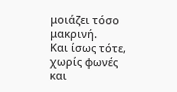μοιάζει τόσο μακρινή.
Και ίσως τότε, χωρίς φωνές και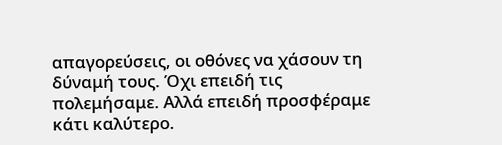απαγορεύσεις, οι οθόνες να χάσουν τη δύναμή τους. Όχι επειδή τις πολεμήσαμε. Αλλά επειδή προσφέραμε κάτι καλύτερο.